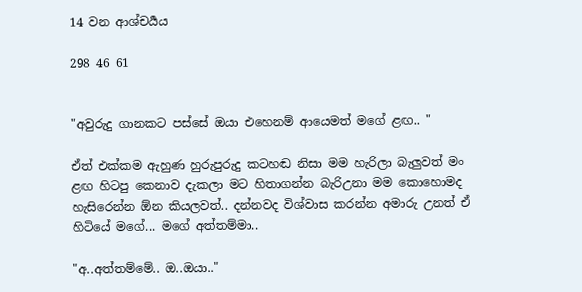14 වන ආශ්චර්‍යය

298 46 61


"අවුරුදු ගානකට පස්සේ ඔයා එහෙනම් ආයෙමත් මගේ ළඟ.. "

ඒත් එක්කම ඇහුණ හුරුපුරුදු කටහඬ නිසා මම හැරිලා බැලුවත් මං ළඟ හිටපු කෙනාව දැකලා මට හිතාගන්න බැරිඋනා මම කොහොමද හැසිරෙන්න ඕන කියලවත්.. දන්නවද විශ්වාස කරන්න අමාරු උනත් ඒ හිටියේ මගේ... මගේ අත්තම්මා..

"අ..අත්තම්මේ.. ඔ..ඔයා.."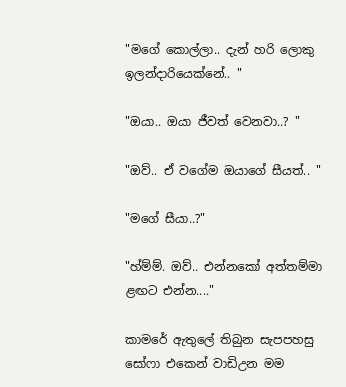"මගේ කොල්ලා.. දැන් හරි ලොකු ඉලන්දාරියෙක්නේ.. "

"ඔයා.. ඔයා ජීවත් වෙනවා..? "

"ඔව්.. ඒ වගේම ඔයාගේ සීයත්.. "

"මගේ සීයා..?"

"හ්ම්ම්. ඔව්.. එන්නකෝ අත්තම්මා ළඟට එන්න...."

කාමරේ ඇතුලේ තිබුන සැපපහසු සෝෆා එකෙන් වාඩිඋන මම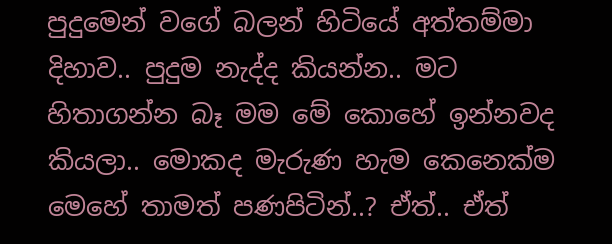පුදුමෙන් වගේ බලන් හිටියේ අත්තම්මා දිහාව.. පුදුම නැද්ද කියන්න.. මට හිතාගන්න බෑ මම මේ කොහේ ඉන්නවද කියලා.. මොකද මැරුණ හැම කෙනෙක්ම මෙහේ තාමත් පණපිටින්..? ඒත්.. ඒත්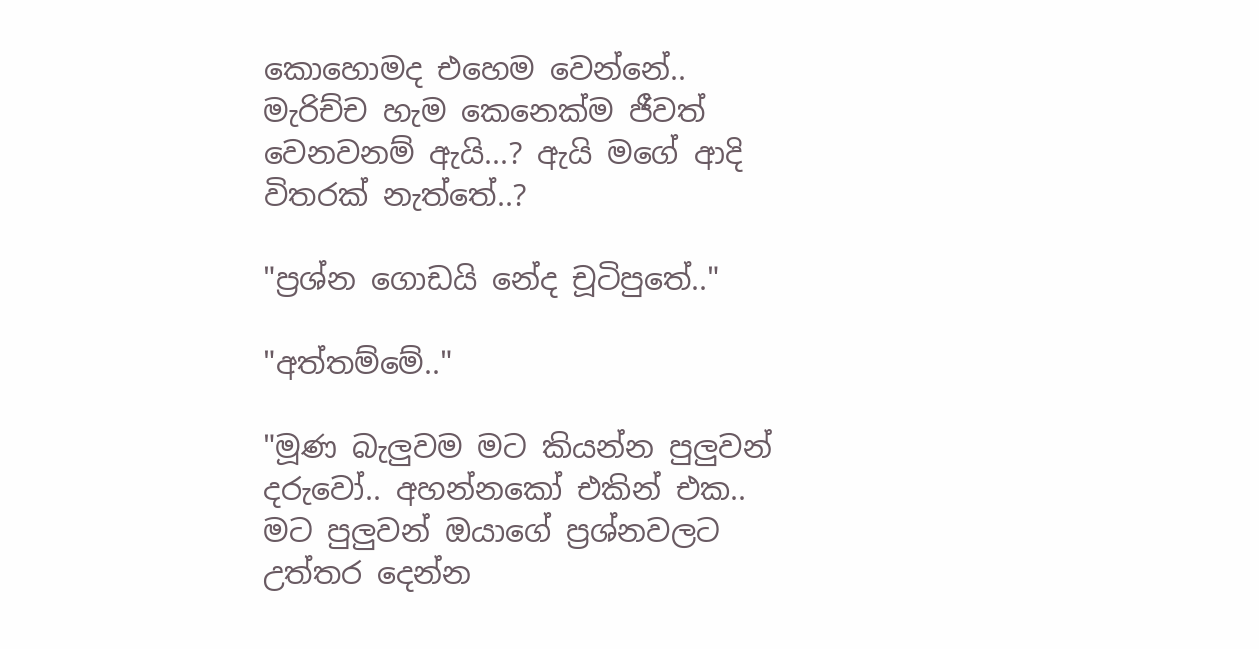කොහොමද එහෙම වෙන්නේ.. මැරිච්ච හැම කෙනෙක්ම ජීවත් වෙනවනම් ඇයි...? ඇයි මගේ ආදි විතරක් නැත්තේ..?

"ප්‍රශ්න ගොඩයි නේද චූටිපුතේ.."

"අත්තම්මේ.."

"මූණ බැලුවම මට කියන්න පුලුවන් දරුවෝ.. අහන්නකෝ එකින් එක.. මට පුලුවන් ඔයාගේ ප්‍රශ්නවලට උත්තර දෙන්න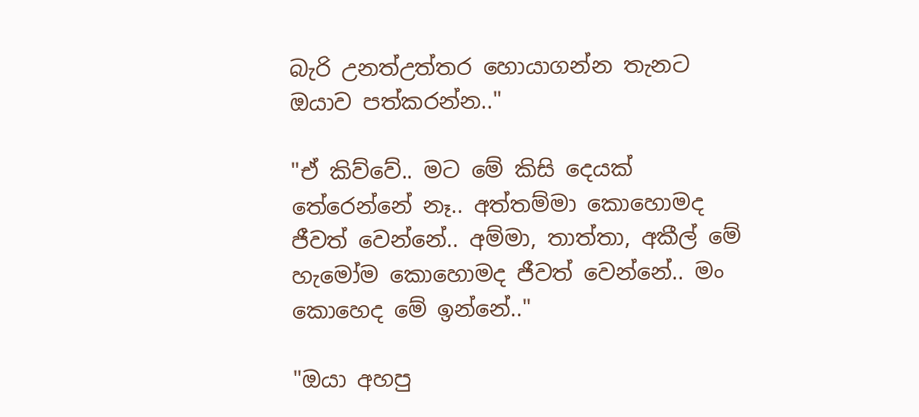බැරි උනත්උත්තර හොයාගන්න තැනට ඔයාව පත්කරන්න.."

"ඒ කිව්වේ.. මට මේ කිසි දෙයක් තේරෙන්නේ නෑ.. අත්තම්මා කොහොමද ජීවත් වෙන්නේ.. අම්මා, තාත්තා, අකීල් මේ හැමෝම කොහොමද ජීවත් වෙන්නේ.. මං කොහෙද මේ ඉන්නේ.."

"ඔයා අහපු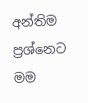අන්තිම ප්‍රශ්නෙට මම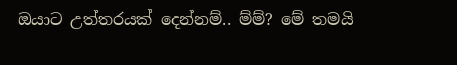ඔයාට උත්තරයක් දෙන්නම්.. ම්ම්? මේ තමයි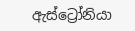ඇස්ට්‍රෝනියා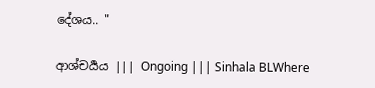දේශය.. "

ආශ්චර්‍යය ||| Ongoing ||| Sinhala BLWhere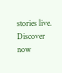stories live. Discover now